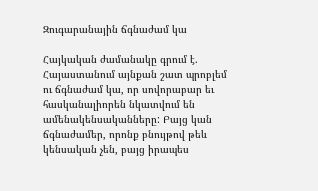Զուգարանային ճգնաժամ կա

Հայկական ժամանակը գրում է. Հայաստանում այնքան շատ պրոբլեմ ու ճգնաժամ կա, որ սովորաբար եւ հասկանալիորեն նկատվում են ամենակենսականները: Բայց կան ճգնաժամեր, որոնք բնույթով թեև կենսական չեն, բայց իրապես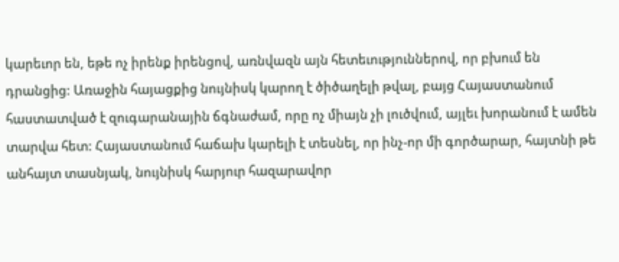կարեւոր են, եթե ոչ իրենք իրենցով, առնվազն այն հետեւություններով, որ բխում են դրանցից: Առաջին հայացքից նույնիսկ կարող է ծիծաղելի թվալ, բայց Հայաստանում հաստատված է զուգարանային ճգնաժամ, որը ոչ միայն չի լուծվում, այլեւ խորանում է ամեն տարվա հետ: Հայաստանում հաճախ կարելի է տեսնել, որ ինչ-որ մի գործարար, հայտնի թե անհայտ տասնյակ, նույնիսկ հարյուր հազարավոր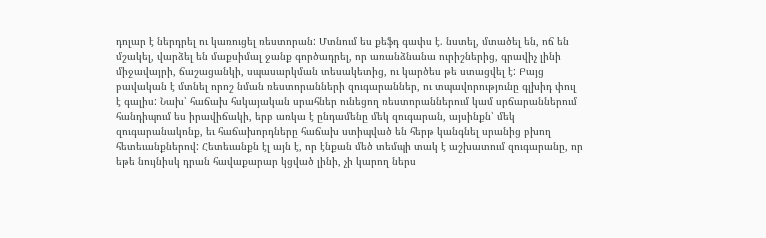դոլար է ներդրել ու կառուցել ռեստորան: Մտնում ես քեֆդ գափս է. նստել, մտածել են, ոճ են մշակել, վարձել են մաքսիմալ ջանք գործադրել, որ առանձնանա ուրիշներից, գրավիչ լինի միջավայրի, ճաշացանկի, սպասարկման տեսակետից, ու կարծես թե ստացվել է: Բայց բավական է մտնել որոշ նման ռեստորանների զուգարաններ, ու տպավորությունը գլխիդ փուլ է գալիս: Նախ՝ հաճախ հսկայական սրահներ ունեցող ռեստորաններում կամ սրճարաններում հանդիպում ես իրավիճակի, երբ առկա է ընդամենը մեկ զուգարան, այսինքն՝ մեկ զուգարանակոնք, եւ հաճախորդները հաճախ ստիպված են հերթ կանգնել սրանից բխող հետեւանքներով: Հետեւանքն էլ այն է, որ էնքան մեծ տեմպի տակ է աշխատում զուգարանը, որ եթե նույնիսկ դրան հավաքարար կցված լինի, չի կարող ներս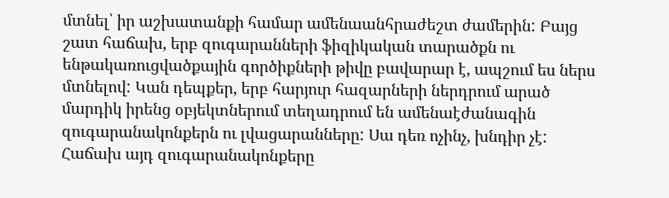մտնել՝ իր աշխատանքի համար ամենաանհրաժեշտ ժամերին: Բայց շատ հաճախ, երբ զուգարանների ֆիզիկական տարածքն ու ենթակառուցվածքային գործիքների թիվը բավարար է, ապշում ես ներս մտնելով: Կան դեպքեր, երբ հարյուր հազարների ներդրում արած մարդիկ իրենց օբյեկտներում տեղադրում են ամենաէժանագին զուգարանակոնքերն ու լվացարանները: Սա դեռ ոչինչ, խնդիր չէ: Հաճախ այդ զուգարանակոնքերը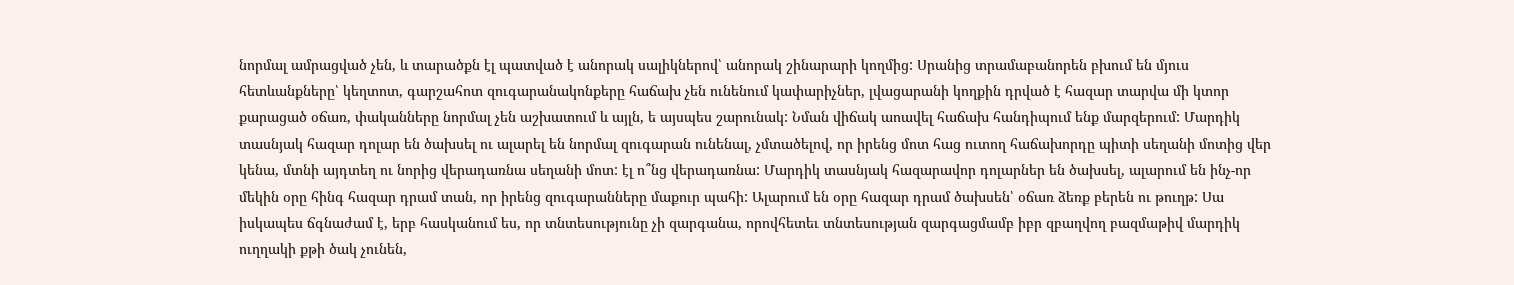նորմալ ամրացված չեն, և տարածքն էլ պատված է անորակ սալիկներով՝ անորակ շինարարի կողմից: Սրանից տրամաբանորեն բխում են մյուս հետևանքները՝ կեղտոտ, գարշահոտ զուգարանակոնքերը հաճախ չեն ունենում կափարիչներ, լվացարանի կողքին դրված է հազար տարվա մի կտոր քարացած օճառ, փականները նորմալ չեն աշխատում և այլն, ե այսպես շարունակ: Նման վիճակ աոավել հաճախ հանդիպում ենք մարզերում: Մարդիկ տասնյակ հազար դոլար են ծախսել ու ալարել են նորմալ զուգարան ունենալ, չմտածելով, որ իրենց մոտ հաց ուտող հաճախորդը պիտի սեղանի մոտից վեր կենա, մտնի այդտեղ ու նորից վերադառնա սեղանի մոտ: էլ ո՞նց վերադառնա: Մարդիկ տասնյակ հազարավոր դոլարներ են ծախսել, ալարում են ինչ-որ մեկին օրը հինգ հազար դրամ տան, որ իրենց զուգարանները մաքուր պահի: Ալարում են օրը հազար դրամ ծախսեն՝ օճառ ձեռք բերեն ու թուղթ: Սա իսկապես ճգնաժամ է, երբ հասկանում ես, որ տնտեսությունը չի զարգանա, որովհետեւ տնտեսության զարգացմամբ իբր զբաղվող բազմաթիվ մարդիկ ուղղակի քթի ծակ չունեն,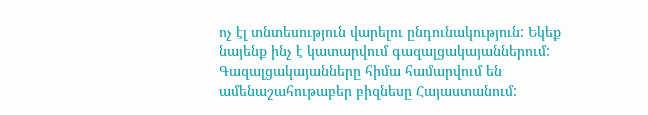ոչ էլ տնտեսություն վարելու ընդունակություն: Եկեք նայենք ինչ է կատարվում գազալցակայաններում: Գազալցակայանները հիմա համարվում են ամենաշահութաբեր բիզնեսը Հայաստանում: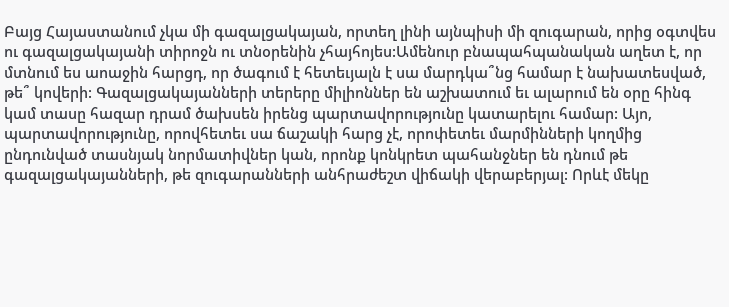Բայց Հայաստանում չկա մի գազալցակայան, որտեղ լինի այնպիսի մի զուգարան, որից օգտվես ու գազալցակայանի տիրոջն ու տնօրենին չհայհոյես:Ամենուր բնապահպանական աղետ է, որ մտնում ես աոաջին հարցդ, որ ծագում է հետեւյալն է սա մարդկա՞նց համար է նախատեսված, թե՞ կովերի: Գազալցակայանների տերերը միլիոններ են աշխատում եւ ալարում են օրը հինգ կամ տասը հազար դրամ ծախսեն իրենց պարտավորությունը կատարելու համար: Այո, պարտավորությունը, որովհետեւ սա ճաշակի հարց չէ, որոփետեւ մարմինների կողմից ընդունված տասնյակ նորմատիվներ կան, որոնք կոնկրետ պահանջներ են դնում թե գազալցակայանների, թե զուգարանների անհրաժեշտ վիճակի վերաբերյալ: Որևէ մեկը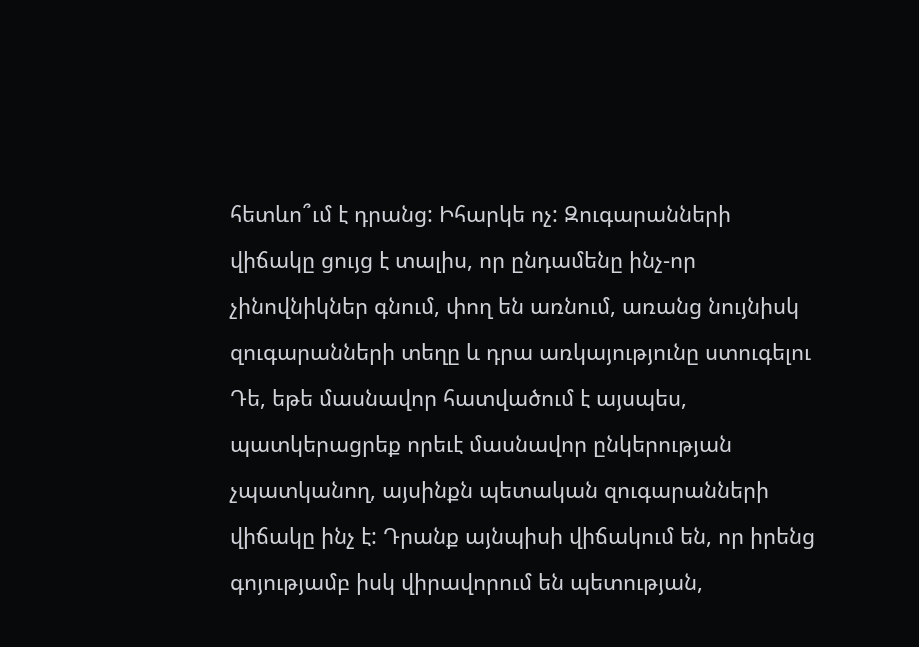հետևո՞ւմ է դրանց: Իհարկե ոչ: Զուգարանների վիճակը ցույց է տալիս, որ ընդամենը ինչ-որ չինովնիկներ գնում, փող են առնում, առանց նույնիսկ զուգարանների տեղը և դրա առկայությունը ստուգելու Դե, եթե մասնավոր հատվածում է այսպես, պատկերացրեք որեւէ մասնավոր ընկերության չպատկանող, այսինքն պետական զուգարանների վիճակը ինչ է: Դրանք այնպիսի վիճակում են, որ իրենց գոյությամբ իսկ վիրավորում են պետության,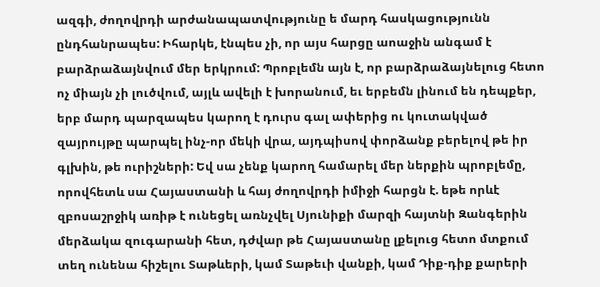ազգի, ժողովրդի արժանապատվությունը ե մարդ հասկացությունն ընդհանրապես: Իհարկե, էնպես չի, որ այս հարցը աոաջին անգամ է բարձրաձայնվում մեր երկրում: Պրոբլեմն այն է, որ բարձրաձայնելուց հետո ոչ միայն չի լուծվում, այլև ավելի է խորանում, եւ երբեմն լինում են դեպքեր, երբ մարդ պարզապես կարող է դուրս գալ ափերից ու կուտակված զայրույթը պարպել ինչ-որ մեկի վրա, այդպիսով փորձանք բերելով թե իր գլխին, թե ուրիշների: Եվ սա չենք կարող համարել մեր ներքին պրոբլեմը, որովհետև սա Հայաստանի և հայ ժողովրդի իմիջի հարցն է. եթե որևէ զբոսաշրջիկ առիթ է ունեցել առնչվել Սյունիքի մարզի հայտնի Զանգերին մերձակա զուգարանի հետ, դժվար թե Հայաստանը լքելուց հետո մտքում տեղ ունենա հիշելու Տաթևերի, կամ Տաթեւի վանքի, կամ Դիք-դիք քարերի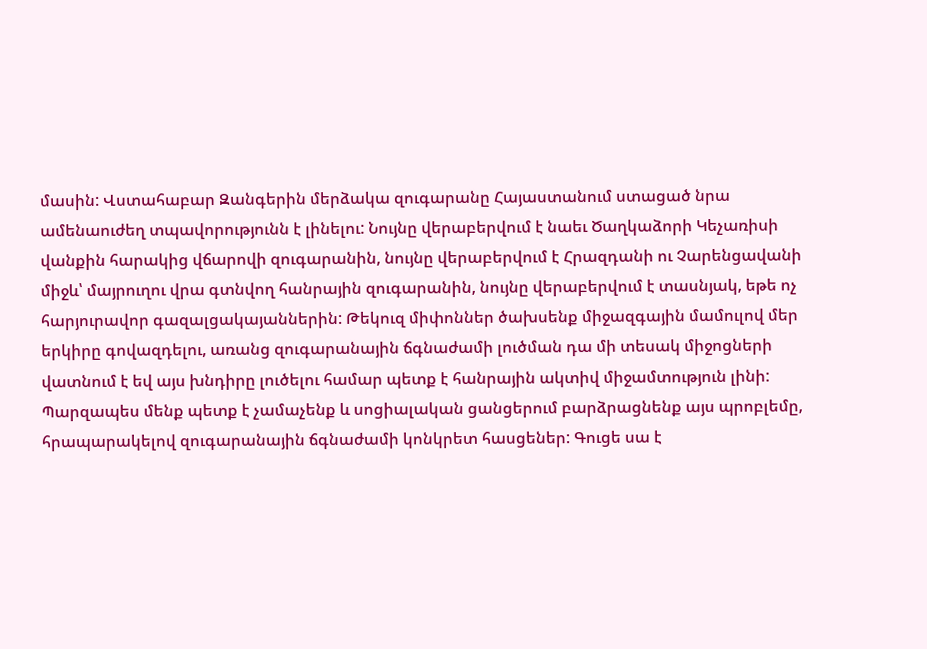մասին: Վստահաբար Զանգերին մերձակա զուգարանը Հայաստանում ստացած նրա ամենաուժեղ տպավորությունն է լինելու: Նույնը վերաբերվում է նաեւ Ծաղկաձորի Կեչառիսի վանքին հարակից վճարովի զուգարանին, նույնը վերաբերվում է Հրազդանի ու Չարենցավանի միջև՝ մայրուղու վրա գտնվող հանրային զուգարանին, նույնը վերաբերվում է տասնյակ, եթե ոչ հարյուրավոր գազալցակայաններին: Թեկուզ միփոններ ծախսենք միջազգային մամուլով մեր երկիրը գովազդելու, առանց զուգարանային ճգնաժամի լուծման դա մի տեսակ միջոցների վատնում է եվ այս խնդիրը լուծելու համար պետք է հանրային ակտիվ միջամտություն լինի: Պարզապես մենք պետք է չամաչենք և սոցիալական ցանցերում բարձրացնենք այս պրոբլեմը, հրապարակելով զուգարանային ճգնաժամի կոնկրետ հասցեներ: Գուցե սա է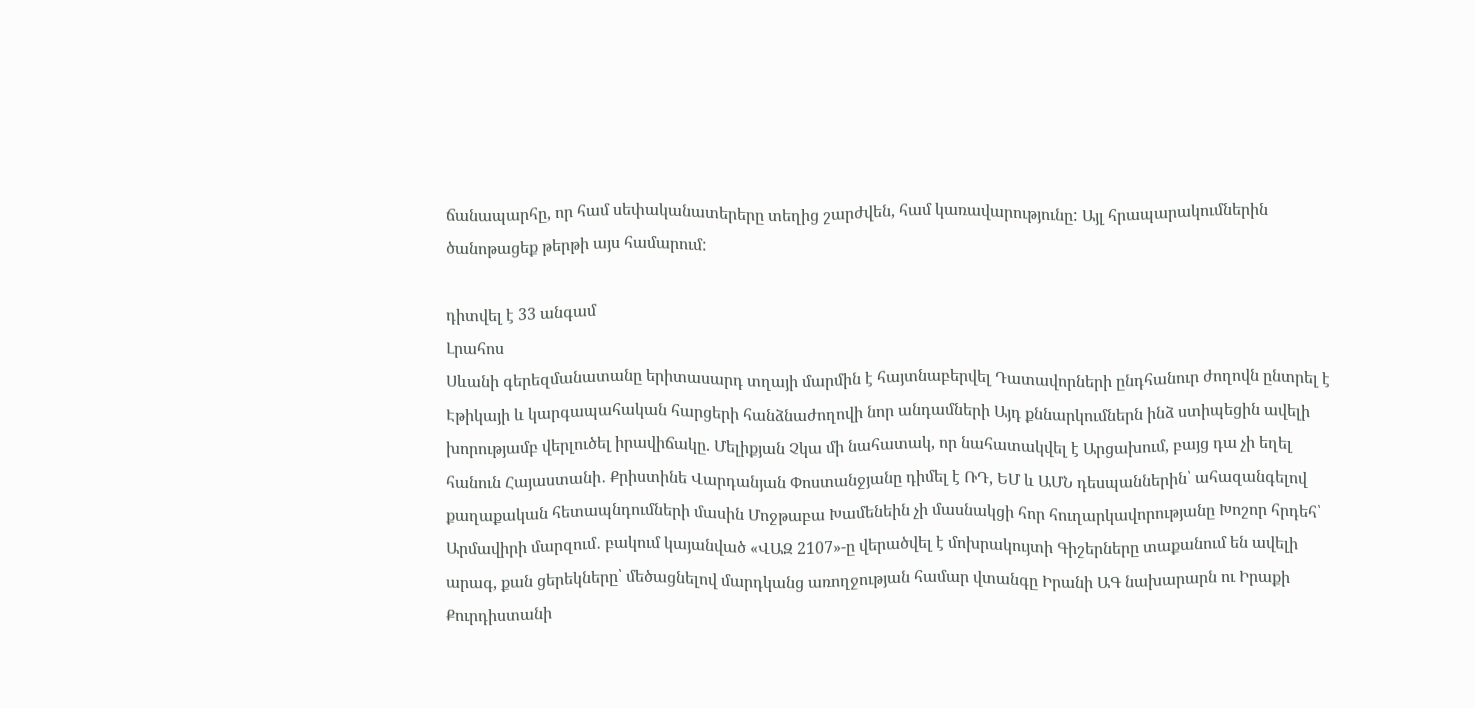ճանապարհը, որ համ սեփականատերերը տեղից շարժվեն, համ կառավարությունը: Այլ հրապարակումներին ծանոթացեք թերթի այս համարում:

դիտվել է 33 անգամ
Լրահոս
Սևանի գերեզմանատանը երիտասարդ տղայի մարմին է հայտնաբերվել Դատավորների ընդհանուր ժողովն ընտրել է Էթիկայի և կարգապահական հարցերի հանձնաժողովի նոր անդամների Այդ քննարկումներն ինձ ստիպեցին ավելի խորությամբ վերլուծել իրավիճակը. Մելիքյան Չկա մի նահատակ, որ նահատակվել է Արցախում, բայց դա չի եղել հանուն Հայաստանի․ Քրիստինե Վարդանյան Փոստանջյանը դիմել է ՌԴ, ԵՄ և ԱՄՆ դեսպաններին՝ ահազանգելով քաղաքական հետապնդումների մասին Մոջթաբա Խամենեին չի մասնակցի հոր հուղարկավորությանը Խոշոր հրդեհ՝ Արմավիրի մարզում․ բակում կայանված «ՎԱԶ 2107»-ը վերածվել է մոխրակույտի Գիշերները տաքանում են ավելի արագ, քան ցերեկները՝ մեծացնելով մարդկանց առողջության համար վտանգը Իրանի ԱԳ նախարարն ու Իրաքի Քուրդիստանի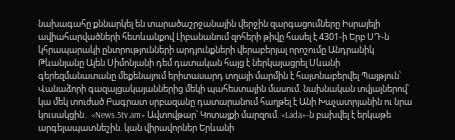նախագահը քննարկել են տարածաշրջանային վերջին զարգացումները Իսրայելի ավիահարվածների հետևանքով Լիբանանում զոհերի թիվը հասել է 4301-ի Երբ ՍԴ-ն կհրապարակի ընտրությունների արդյունքների վերաբերյալ որոշումը Անդրանիկ Թևանյանը Ալեն Սիմոնյանի դեմ դատական հայց է ներկայացրել Սևանի գերեզմանատանը մեքենայում երիտասարդ տղայի մարմին է հայտնաբերվել Պայթյուն՝ Վանաձորի գազալցակայաններից մեկի պահեստային մասում. նախնական տվյալներով՝ կա մեկ տուժած Բագրատ սրբազանը դատարանում հաղթել է Անի Խաչատրյանին ու նրա կուսակցին․ «News.5tv.am» Ավտովթար՝ Կոտայքի մարզում. «Lada»-ն բախվել է երկաթե արգելապատնեշին. կան վիրավորներ Երևանի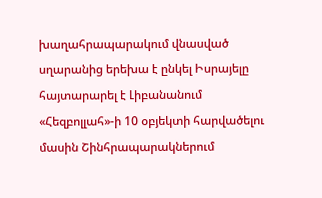խաղահրապարակում վնասված սղարանից երեխա է ընկել Իսրայելը հայտարարել է Լիբանանում «Հեզբոլլահ»-ի 10 օբյեկտի հարվածելու մասին Շինհրապարակներում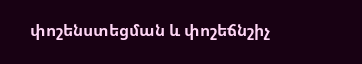փոշենստեցման և փոշեճնշիչ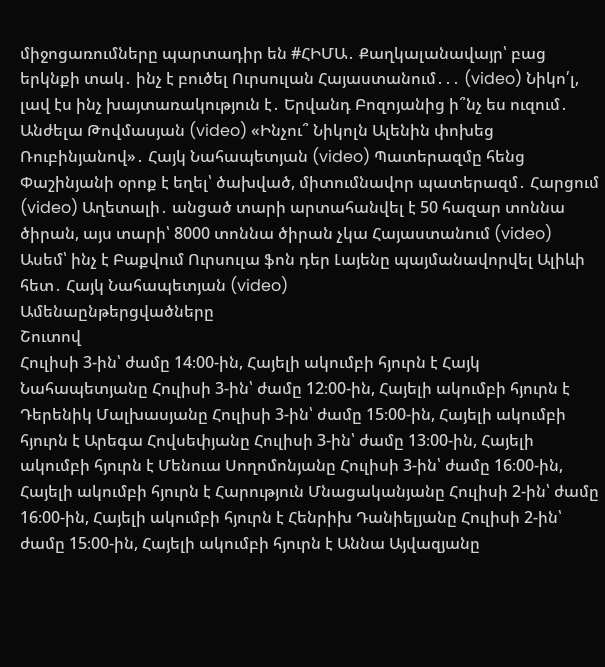միջոցառումները պարտադիր են #ՀԻՄԱ․ Քաղկալանավայր՝ բաց երկնքի տակ․ ինչ է բուծել Ուրսուլան Հայաստանում․․․ (video) Նիկո՛լ, լավ էս ինչ խայտառակություն է․ Երվանդ Բոզոյանից ի՞նչ ես ուզում․ Անժելա Թովմասյան (video) «Ինչու՞ Նիկոլն Ալենին փոխեց Ռուբինյանով»․ Հայկ Նահապետյան (video) Պատերազմը հենց Փաշինյանի օրոք է եղել՝ ծախված, միտումնավոր պատերազմ․ Հարցում (video) Աղետալի․ անցած տարի արտահանվել է 50 հազար տոննա ծիրան, այս տարի՝ 8000 տոննա ծիրան չկա Հայաստանում (video) Ասեմ՝ ինչ է Բաքվում Ուրսուլա ֆոն դեր Լայենը պայմանավորվել Ալիևի հետ․ Հայկ Նահապետյան (video)
Ամենաընթերցվածները
Շուտով
Հուլիսի 3-ին՝ ժամը 14։00-ին, Հայելի ակումբի հյուրն է Հայկ Նահապետյանը Հուլիսի 3-ին՝ ժամը 12։00-ին, Հայելի ակումբի հյուրն է Դերենիկ Մալխասյանը Հուլիսի 3-ին՝ ժամը 15։00-ին, Հայելի ակումբի հյուրն է Արեգա Հովսեփյանը Հուլիսի 3-ին՝ ժամը 13։00-ին, Հայելի ակումբի հյուրն է Մենուա Սողոմոնյանը Հուլիսի 3-ին՝ ժամը 16։00-ին, Հայելի ակումբի հյուրն է Հարություն Մնացականյանը Հուլիսի 2-ին՝ ժամը 16։00-ին, Հայելի ակումբի հյուրն է Հենրիխ Դանիելյանը Հուլիսի 2-ին՝ ժամը 15։00-ին, Հայելի ակումբի հյուրն է Աննա Այվազյանը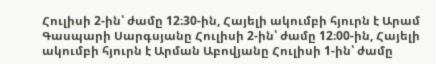Հուլիսի 2-ին՝ ժամը 12։30-ին, Հայելի ակումբի հյուրն է Արամ Գասպարի Սարգսյանը Հուլիսի 2-ին՝ ժամը 12։00-ին, Հայելի ակումբի հյուրն է Արման Աբովյանը Հուլիսի 1-ին՝ ժամը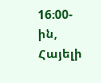16։00-ին, Հայելի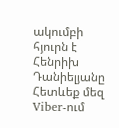ակումբի հյուրն է Հենրիխ Դանիելյանը
Հետևեք մեզ Viber-ում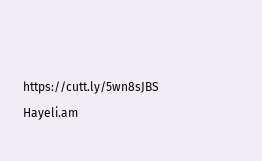https://cutt.ly/5wn8sJBS
Hayeli.am